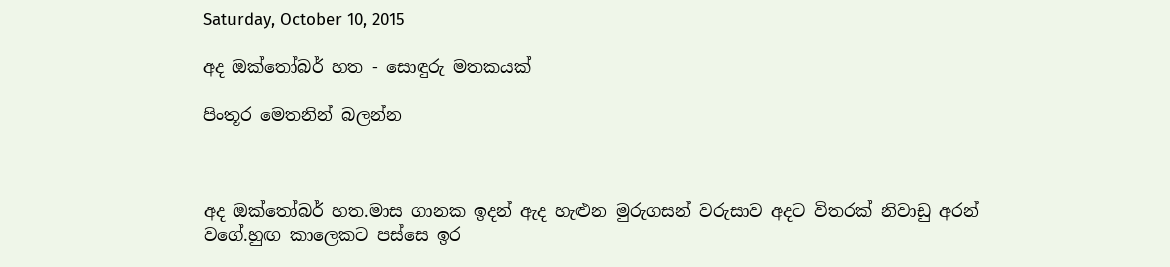Saturday, October 10, 2015

අද ඔක්තෝබර් හත - සොඳුරු මතකයක්

පිංතූර මෙතනින් බලන්න



අද ඔක්තෝබර් හත.මාස ගානක ඉදන් ඇද හැළුන මුරුගසන් වරුසාව අදට විතරක් නිවාඩු අරන් වගේ.හුඟ කාලෙකට පස්සෙ ඉර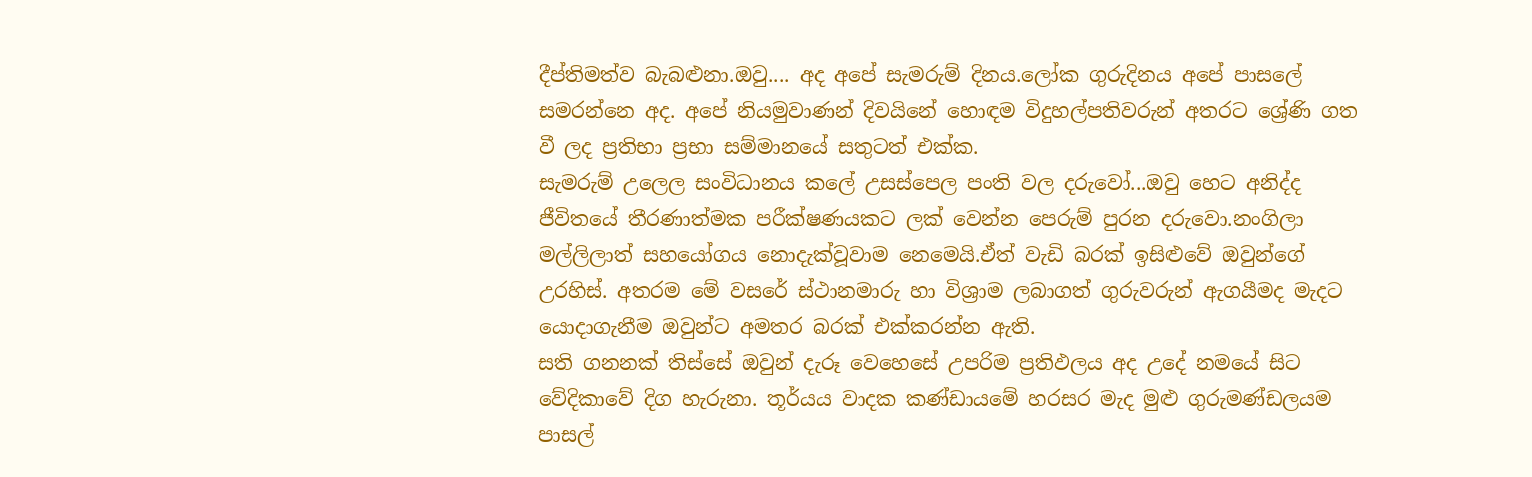දීප්තිමත්ව බැබළුනා.ඔවු.... අද අපේ සැමරුම් දිනය.ලෝක ගුරුදිනය අපේ පාසලේ සමරන්නෙ අද. අපේ නියමුවාණන් දිවයිනේ හොඳම විදුහල්පතිවරුන් අතරට ශ්‍රේණි ගත වී ලද ප්‍රතිභා ප්‍රභා සම්මානයේ සතුටත් එක්ක.
සැමරුම් උලෙල සංවිධානය කලේ උසස්පෙල පංති වල දරුවෝ...ඔවු හෙට අනිද්ද ජීවිතයේ තීරණාත්මක පරීක්ෂණයකට ලක් වෙන්න පෙරුම් පුරන දරුවො.නංගිලා මල්ලිලාත් සහයෝගය නොදැක්වූවාම නෙමෙයි.ඒත් වැඩි බරක් ඉසිළුවේ ඔවුන්ගේ උරහිස්. අතරම මේ වසරේ ස්ථානමාරු හා විශ්‍රාම ලබාගත් ගුරුවරුන් ඇගයීමද මැදට යොදාගැනීම ඔවුන්ට අමතර බරක් එක්කරන්න ඇති.
සති ගනනක් තිස්සේ ඔවුන් දැරූ වෙහෙසේ උපරිම ප්‍රතිඵලය අද උදේ නමයේ සිට වේදිකාවේ දිග හැරුනා. තූර්යය වාදක කණ්ඩායමේ හරසර මැද මුළු ගුරුමණ්ඩලයම පාසල්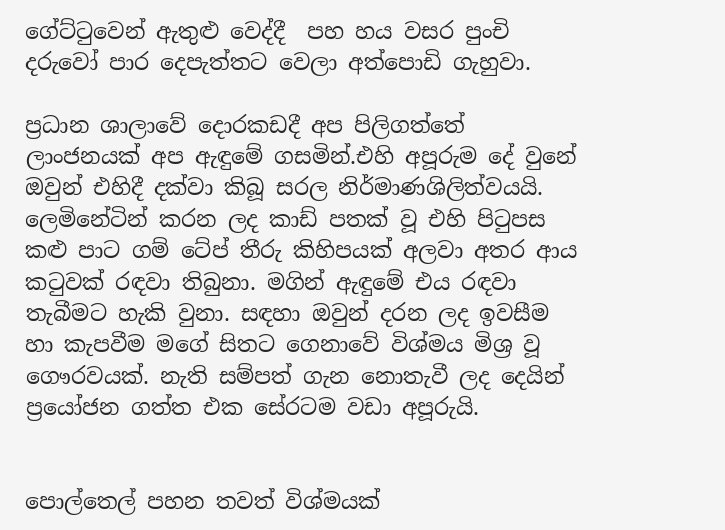ගේට්ටුවෙන් ඇතුළු වෙද්දී  පහ හය වසර පුංචි දරුවෝ පාර දෙපැත්තට වෙලා අත්පොඩි ගැහුවා.

ප්‍රධාන ශාලාවේ දොරකඩදී අප පිලිගත්තේ ලාංජනයක් අප ඇඳුමේ ගසමින්.එහි අපූරුම දේ වුනේ ඔවුන් එහිදී දක්වා කිබූ සරල නිර්මාණශිලිත්වයයි. ලෙමිනේටින් කරන ලද කාඩ් පතක් වූ එහි පිටුපස කළු පාට ගම් ටේප් තීරු කිහිපයක් අලවා අතර ආය කටුවක් රඳවා තිබුනා. මගින් ඇඳුමේ එය රඳවා තැබීමට හැකි වුනා. සඳහා ඔවුන් දරන ලද ඉවසීම හා කැපවීම මගේ සිතට ගෙනාවේ විශ්මය මිශ්‍ර වූ ගෞරවයක්. නැති සම්පත් ගැන නොතැවී ලද දෙයින් ප්‍රයෝජන ගත්ත එක සේරටම වඩා අපූරුයි.


පොල්තෙල් පහන තවත් විශ්මයක්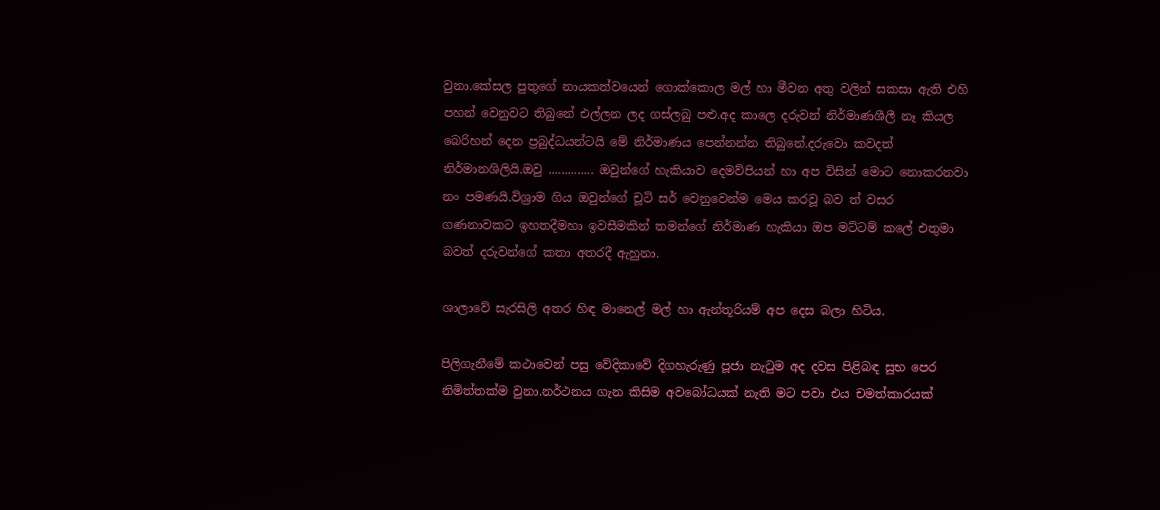වුනා.කේසල පුතුගේ නායකත්වයෙන් ගොක්කොල මල් හා මීවන අතු වලින් සකසා ඇති එහි පහන් වෙනුවට තිබුනේ එල්ලන ලද ගස්ලබු පළු.අද කාලෙ දරුවන් නිර්මාණශීලී නෑ කියල බෙරිහන් දෙන ප්‍රබුද්ධයන්ටයි මේ නිර්මාණය පෙන්නන්න තිබුනේ.දරුවො කවදත් නිර්මානශිලියි.ඔවු .............. ඔවුන්ගේ හැකියාව දෙමව්පියන් හා අප විසින් මොට නොකරනවා නං පමණයි.විශ්‍රාම ගිය ඔවුන්ගේ චූටි සර් වෙනුවෙන්ම මෙය කරවූ බව ත් වසර ගණනාවකට ඉහතදීමහා ඉවසීමකින් තමන්ගේ නිර්මාණ හැකියා ඔප මට්ටම් කලේ එතුමා බවත් දරුවන්ගේ කතා අතරදී ඇහුනා.

ශාලාවේ සැරසිලි අතර හිඳ මානෙල් මල් හා ඇන්තූරියම් අප දෙස බලා හිටිය.

පිලිගැනීමේ කථාවෙන් පසු වේදිකාවේ දිගහැරුණු පූජා නැටුම අද දවස පිළිබඳ සුභ පෙර නිමිත්තක්ම වුනා.නර්ථනය ගැන කිසිම අවබෝධයක් නැති මට පවා එය චමත්කාරයක්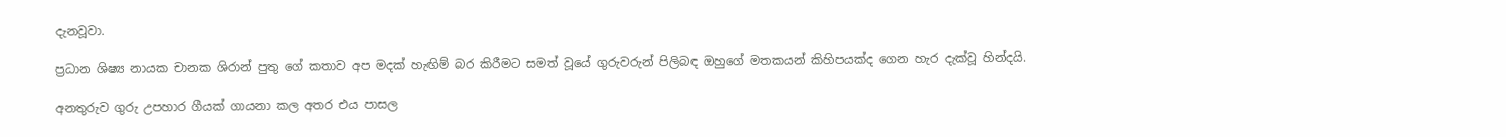දැනවූවා.

ප්‍රධාන ශිෂ්‍ය නායක චානක ශිරාන් පුතු ගේ කතාව අප මදක් හැඟිම් බර කිරීමට සමත් වූයේ ගුරුවරුන් පිලිබඳ ඔහුගේ මතකයන් කිහිපයක්ද ගෙන හැර දැක්වූ හින්දයි.

අනතුරුව ගුරු උපහාර ගීයක් ගායනා කල අතර එය පාසල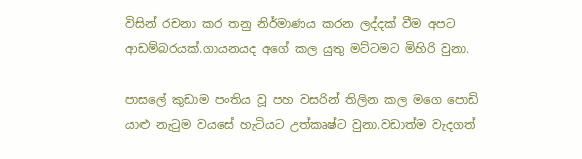විසින් රචනා කර තනු නිර්මාණය කරන ලද්දක් වීම අපට ආඩම්බරයක්.ගායනයද අගේ කල යුතු මට්ටමට මිහිරි වුනා.

පාසලේ කුඩාම පංතිය වූ පහ වසරින් තිලින කල මගෙ පොඩි යාළු නැටුම වයසේ හැටියට උත්කෘෂ්ට වුනා.වඩාත්ම වැදගත්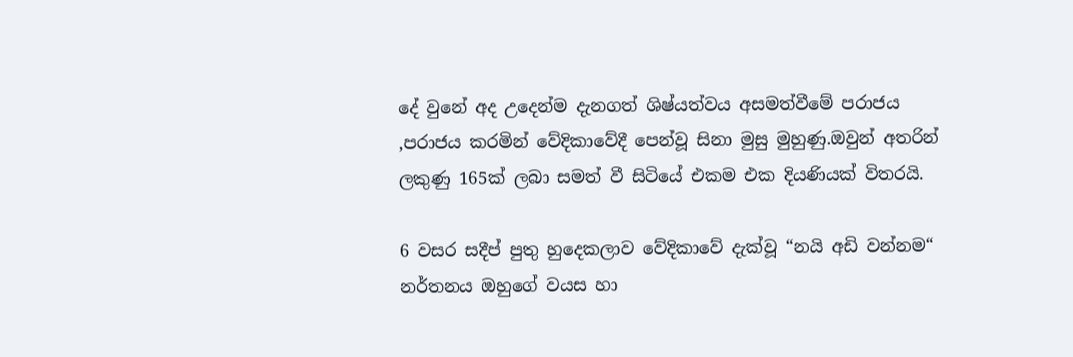දේ වුනේ අද උදෙන්ම දැනගත් ශිෂ්යත්වය අසමත්වීමේ පරාජය ,පරාජය කරමින් වේදිකාවේදී පෙන්වූ සිනා මුසු මුහුණු.ඔවුන් අතරින් ලකුණු 165ක් ලබා සමත් වී සිටියේ එකම එක දියණියක් විතරයි.

6 වසර සදීප් පුතු හුදෙකලාව වේදිකාවේ දැක්වූ “නයි අඩි වන්නම“ නර්තනය ඔහුගේ වයස හා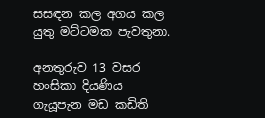සසඳන කල අගය කල යුතු මට්ටමක පැවතුනා.

අනතුරුව 13 වසර හංසිකා දියණිය ගැයූපැන මඩ කඩිති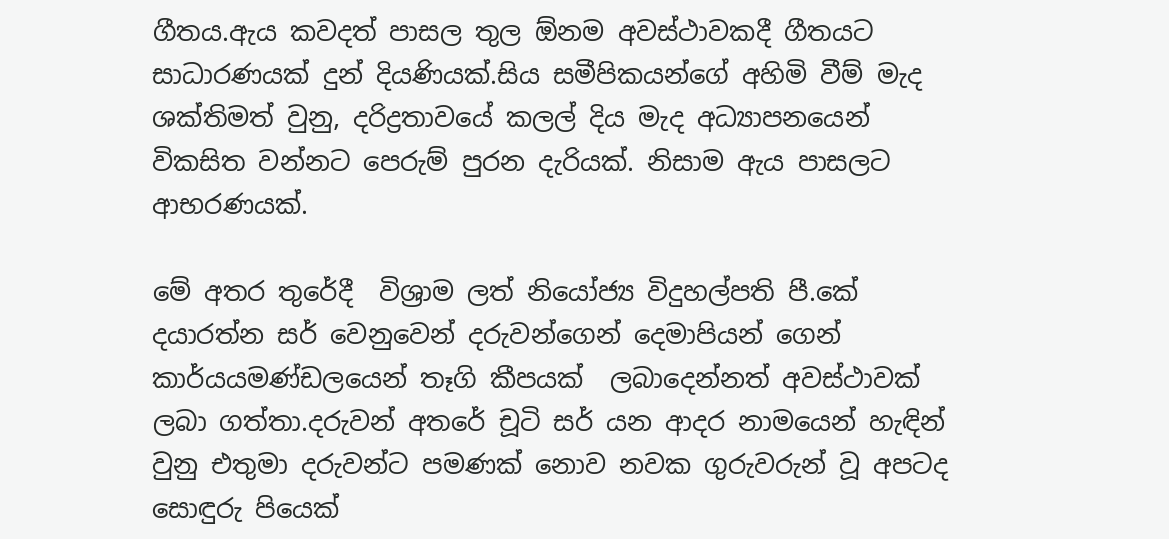ගීතය.ඇය කවදත් පාසල තුල ඕනම අවස්ථාවකදී ගීතයට සාධාරණයක් දුන් දියණියක්.සිය සමීපිකයන්ගේ අහිමි වීම් මැද ශක්තිමත් වුනු, දරිද්‍රතාවයේ කලල් දිය මැද අධ්‍යාපනයෙන් විකසිත වන්නට පෙරුම් පුරන දැරියක්. නිසාම ඇය පාසලට ආභරණයක්.

මේ අතර තුරේදී  විශ්‍රාම ලත් නියෝජ්‍ය විදුහල්පති පී.කේ දයාරත්න සර් වෙනුවෙන් දරුවන්ගෙන් දෙමාපියන් ගෙන් කාර්යයමණ්ඩලයෙන් තෑගි කීපයක්  ලබාදෙන්නත් අවස්ථාවක් ලබා ගත්තා.දරුවන් අතරේ චූටි සර් යන ආදර නාමයෙන් හැඳින් වුනු එතුමා දරුවන්ට පමණක් නොව නවක ගුරුවරුන් වූ අපටද සොඳුරු පියෙක්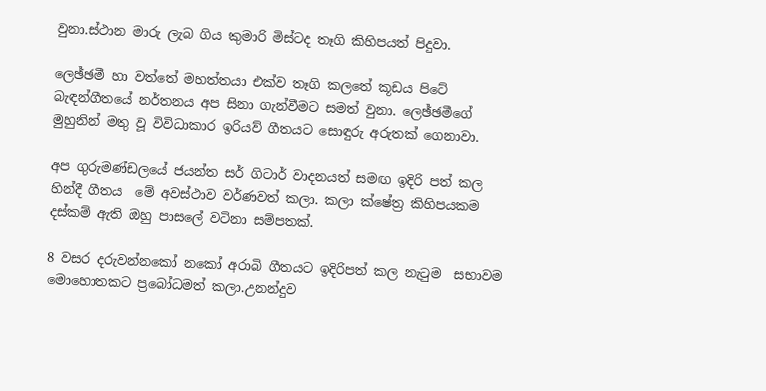වුනා.ස්ථාන මාරු ලැබ ගිය කුමාරි මිස්ටද තෑගි කිහිපයත් පිදුවා.

ලෙඡ්ඡමී හා වත්තේ මහත්තයා එක්ව තෑගි කලතේ කූඩය පිටේ බැඳන්ගීතයේ නර්තනය අප සිනා ගැන්වීමට සමත් වුනා. ලෙඡ්ඡමීගේ මුහුනින් මතු වූ විවිධාකාර ඉරියව් ගීතයට සොඳුරු අරුතක් ගෙනාවා.

අප ගුරුමණ්ඩලයේ ජයන්ත සර් ගිටාර් වාදනයත් සමඟ ඉදිරි පත් කල හින්දී ගීතය  මේ අවස්ථාව වර්ණවත් කලා. කලා ක්ෂේත්‍ර කිහිපයකම දස්කම් ඇති ඔහු පාසලේ වටිනා සම්පතක්.

8 වසර දරුවන්නකෝ නකෝ අරාබි ගීතයට ඉදිරිපත් කල නැටුම  සභාවම මොහොතකට ප්‍රබෝධමත් කලා.උනන්දුව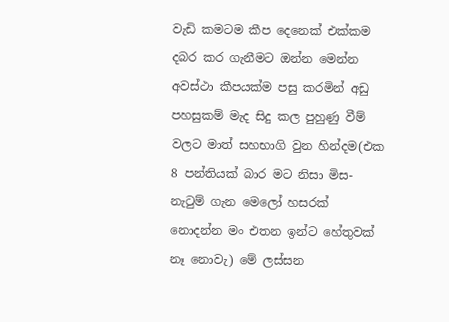වැඩි කමටම කීප දෙනෙක් එක්කම දබර කර ගැනීමට ඔන්න මෙන්න අවස්ථා කීපයක්ම පසු කරමින් අඩු පහසුකම් මැද සිදු කල පුහුණු වීම් වලට මාත් සහභාගි වුන හින්දම(එක 8 පන්තියක් බාර මට නිසා මිස- නැටුම් ගැන මෙලෝ හසරක් නොදන්න මං එතන ඉන්ට හේතුවක් නෑ නොවැ) මේ ලස්සන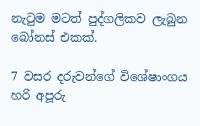නැටුම මටත් පුද්ගලිකව ලැබුන බෝනස් එකක්.

7 වසර දරුවන්ගේ විශේෂාංගය හරි අපූරු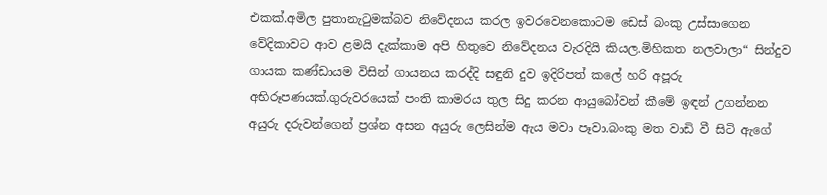එකක්.අමිල පුතානැටුමක්බව නිවේදනය කරල ඉවරවෙනකොටම ඩෙස් බංකු උස්සාගෙන  වේදිකාවට ආව ළමයි දැක්කාම අපි හිතුවෙ නිවේදනය වැරදියි කියල.මිහිකත නලවාලා“ සින්දුව ගායක කණ්ඩායම විසින් ගායනය කරද්දි සඳුනි දුව ඉදිරිපත් කලේ හරි අපූරු අභිරූපණයක්.ගුරුවරයෙක් පංති කාමරය තුල සිදු කරන ආයුබෝවන් කීමේ ඉඳන් උගන්නන අයුරු දරුවන්ගෙන් ප්‍රශ්න අසන අයුරු ලෙසින්ම ඇය මවා පෑවා.බංකු මත වාඩි වී සිටි ඇගේ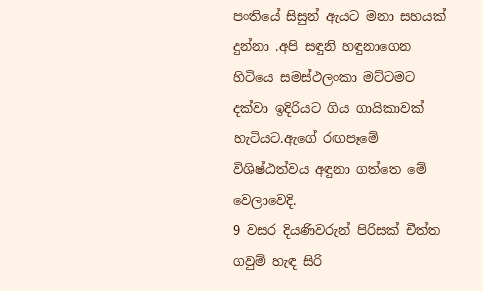පංතියේ සිසුන් ඇයට මනා සහයක් දුන්නා .අපි සඳුනි හඳුනාගෙන හිටියෙ සමස්ථලංකා මට්ටමට දක්වා ඉදිරියට ගිය ගායිකාවක් හැටියට.ඇගේ රඟපෑමේ විශිෂ්ඨත්වය අඳුනා ගත්තෙ මේ වෙලාවෙදි.
9 වසර දියණිවරුන් පිරිසක් චීත්ත ගවුම් හැඳ සිරි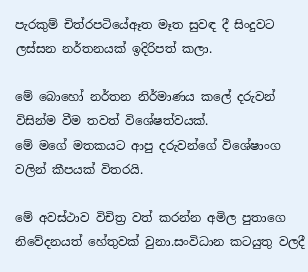පැරකුම් චිත්රපටියේඈත මෑත සුවඳ දී සිංදුවට ලස්සන නර්තනයක් ඉදිරිපත් කලා.

මේ බොහෝ නර්තන නිර්මාණය කලේ දරුවන් විසින්ම වීම තවත් විශේෂත්වයක්.
මේ මගේ මතකයට ආපු දරුවන්ගේ විශේෂාංග වලින් කීපයක් විතරයි.

මේ අවස්ථාව විචිත්‍ර වත් කරන්න අමිල පුතාගෙ නිවේදනයත් හේතුවක් වුනා.සංවිධාන කටයුතු වලදී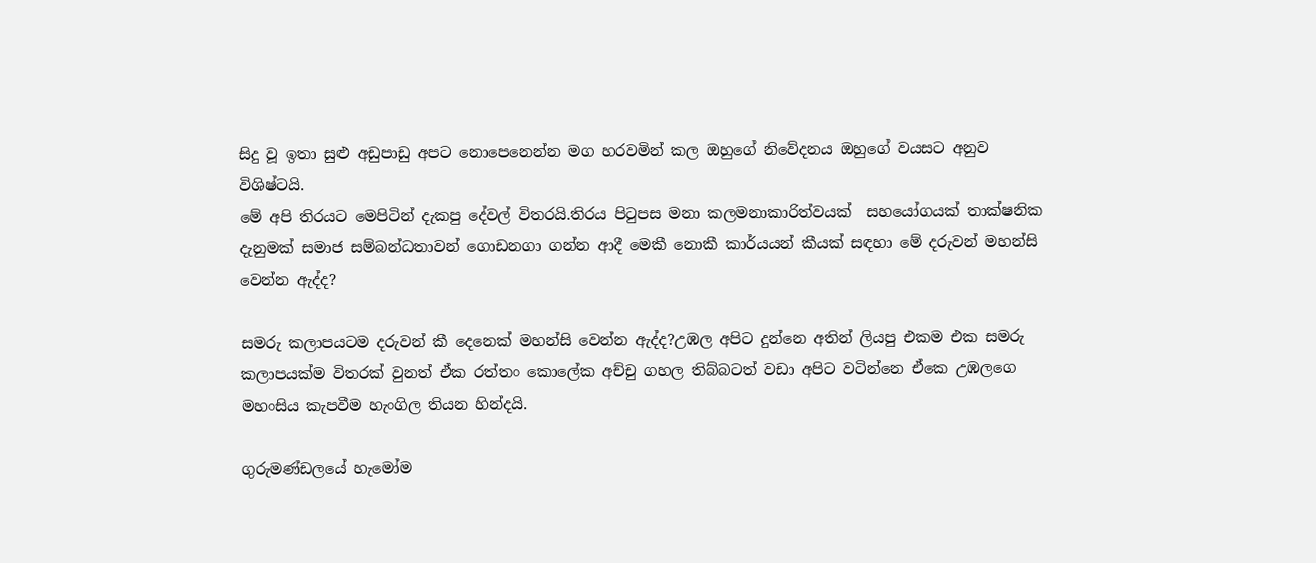සිදු වූ ඉතා සුළු අඩුපාඩු අපට නොපෙනෙන්න මග හරවමින් කල ඔහුගේ නිවේදනය ඔහුගේ වයසට අනුව විශිෂ්ටයි.
මේ අපි තිරයට මෙපිටින් දැකපු දේවල් විතරයි.තිරය පිටුපස මනා කලමනාකාරිත්වයක්  සහයෝගයක් තාක්ෂනික දැනුමක් සමාජ සම්බන්ධතාවන් ගොඩනගා ගන්න ආදී මෙකී නොකී කාර්යයන් කීයක් සඳහා මේ දරුවන් මහන්සි වෙන්න ඇද්ද?

සමරු කලාපයටම දරුවන් කී දෙනෙක් මහන්සි වෙන්න ඇද්ද?උඹල අපිට දුන්නෙ අතින් ලියපු එකම එක සමරු කලාපයක්ම විතරක් වුනත් ඒක රත්තං කොලේක අච්චු ගහල තිබ්බටත් වඩා අපිට වටින්නෙ ඒකෙ උඹලගෙ මහංසිය කැපවීම හැංගිල තියන හින්දයි.

ගුරුමණ්ඩලයේ හැමෝම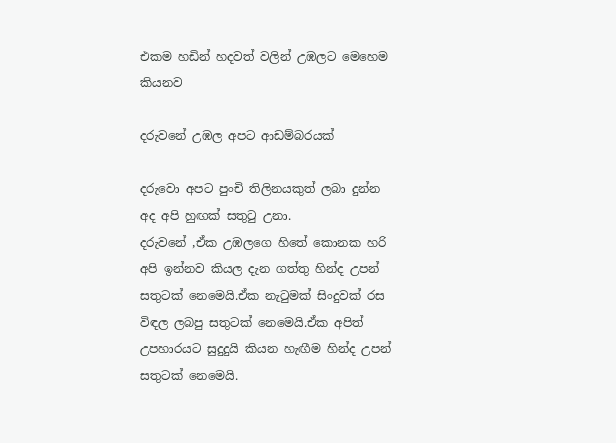එකම හඩින් හදවත් වලින් උඹලට මෙහෙම කියනව

දරුවනේ උඹල අපට ආඩම්බරයක්

දරුවො අපට පුංචි තිලිනයකුත් ලබා දුන්න
අද අපි හුඟක් සතුටු උනා.
දරුවනේ ,ඒක උඹලගෙ හිතේ කොනක හරි අපි ඉන්නව කියල දැන ගත්තු හින්ද උපන් සතුටක් නෙමෙයි.ඒක නැටුමක් සිංදුවක් රස විඳල ලබපු සතුටක් නෙමෙයි.ඒක අපිත් උපහාරයට සුදුදුයි කියන හැඟීම හින්ද උපන් සතුටක් නෙමෙයි.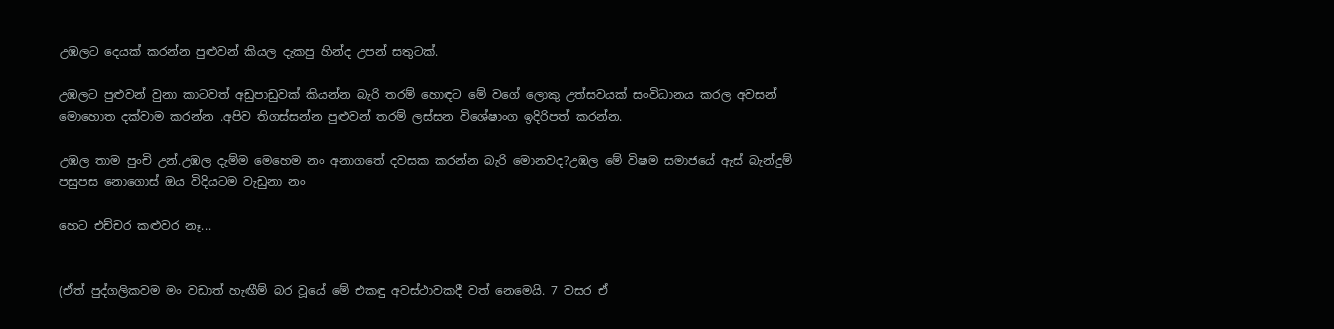උඹලට දෙයක් කරන්න පුළුවන් කියල දැකපු හින්ද උපන් සතුටක්.

උඹලට පුළුවන් වුනා කාටවත් අඩුපාඩුවක් කියන්න බැරි තරම් හොඳට මේ වගේ ලොකු උත්සවයක් සංවිධානය කරල අවසන් මොහොත දක්වාම කරන්න .අපිව තිගස්සන්න පුළුවන් තරම් ලස්සන විශේෂාංග ඉදිරිපත් කරන්න.

උඹල තාම පුංචි උන්.උඹල දැම්ම මෙහෙම නං අනාගතේ දවසක කරන්න බැරි මොනවද?උඹල මේ විෂම සමාජයේ ඇස් බැන්දුම් පසුපස නොගොස් ඔය විදියටම වැඩුනා නං

හෙට එච්චර කළුවර නෑ...


(ඒත් පුද්ගලිකවම මං වඩාත් හැඟීම් බර වූයේ මේ එකඳු අවස්ථාවකදී වත් නෙමෙයි. 7 වසර ඒ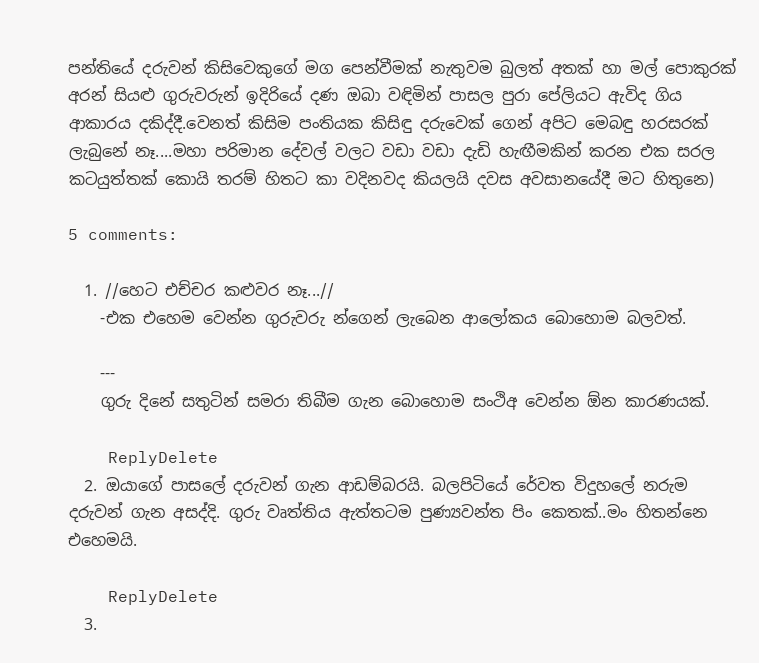පන්තියේ දරුවන් කිසිවෙකුගේ මග පෙන්වීමක් නැතුවම බුලත් අතක් හා මල් පොකුරක් අරන් සියළු ගුරුවරුන් ඉදිරියේ දණ ඔබා වඳිමින් පාසල පුරා පේලියට ඇවිද ගිය ආකාරය දකිද්දී.වෙනත් කිසිම පංතියක කිසිඳු දරුවෙක් ගෙන් අපිට මෙබඳු හරසරක් ලැබුනේ නෑ....මහා පරිමාන දේවල් වලට වඩා වඩා දැඩි හැඟීමකින් කරන එක සරල කටයුත්තක් කොයි තරම් හිතට කා වදිනවද කියලයි දවස අවසානයේදී මට හිතුනෙ)

5 comments:

  1. //හෙට එච්චර කළුවර නෑ...//
    -එක එහෙම වෙන්න ගුරුවරු න්ගෙන් ලැබෙන ආලෝකය බොහොම බලවත්.

    ---
    ගුරු දිනේ සතුටින් සමරා තිබීම ගැන බොහොම සංථිඅ වෙන්න ඕන කාරණයක්.

    ReplyDelete
  2. ඔයාගේ පාසලේ දරුවන් ගැන ආඩම්බරයි. බලපිටියේ රේවත විදුහලේ නරුම දරුවන් ගැන අසද්දි. ගුරු වෘත්තිය ඇත්තටම පුණ්‍යවන්ත පිං කෙතක්..මං හිතන්නෙ එහෙමයි.

    ReplyDelete
  3.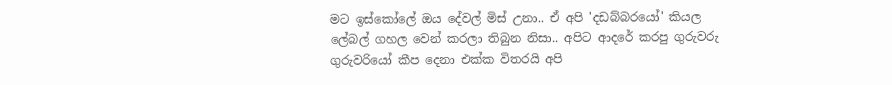මට ඉස්කෝලේ ඔය දේවල් මිස් උනා.. ඒ අපි 'දඩබ්බරයෝ' කියල ලේබල් ගහල වෙන් කරලා තිබුන නිසා.. අපිට ආදරේ කරපු ගුරුවරු ගුරුවරියෝ කීප දෙනා එක්ක විතරයි අපි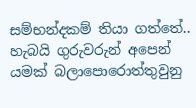සම්භන්දකම් තියා ගත්තේ.. හැබයි ගුරුවරුන් අපෙන් යමක් බලාපොරොත්තුවුනු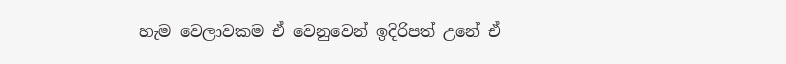හැම වෙලාවකම ඒ වෙනුවෙන් ඉදිරිපත් උනේ ඒ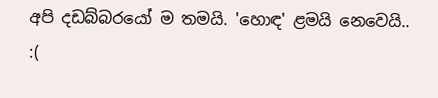අපි දඩබ්බරයෝ ම තමයි. 'හොඳ' ළමයි නෙවෙයි.. :(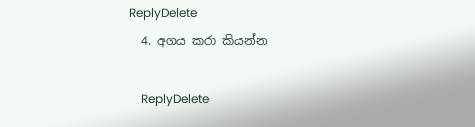ReplyDelete
  4. අගය කරා කියන්න

    ReplyDelete